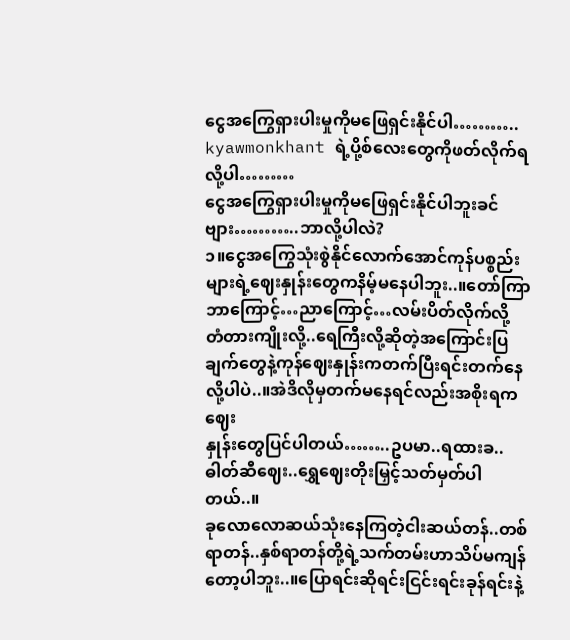ငွေအကြွေရှားပါးမှုကိုမဖြေရှင်းနိုင်ပါ………..
kyawmonkhant ရဲ့ပို့စ်လေးတွေကိုဖတ်လိုက်ရလို့ပါ………
ငွေအကြွေရှားပါးမှုကိုမဖြေရှင်းနိုင်ပါဘူးခင်ဗျား………..ဘာလို့ပါလဲ?
၁။ငွေအကြွေသုံးစွဲနိုင်လောက်အောင်ကုန်ပစ္စည်းများရဲ့ဈေးနှုန်းတွေကနိမ့်မနေပါဘူး..။တော်ကြာဘာကြောင့်…ညာကြောင့်…လမ်းပိတ်လိုက်လို့
တံတားကျိုးလို့..ရေကြီးလို့ဆိုတဲ့အကြောင်းပြချက်တွေနဲ့ကုန်ဈေးနှုန်းကတက်ပြီးရင်းတက်နေလို့ပါပဲ..။အဲဒိလိုမှတက်မနေရင်လည်းအစိုးရကဈေး
နှုန်းတွေပြင်ပါတယ်……..ဥပမာ..ရထားခ..ဓါတ်ဆီဈေး..ရွှေဈေးတိုးမြှင့်သတ်မှတ်ပါတယ်..။
ခုလောလောဆယ်သုံးနေကြတဲ့ငါးဆယ်တန်..တစ်ရာတန်..နှစ်ရာတန်တို့ရဲ့သက်တမ်းဟာသိပ်မကျန်တော့ပါဘူး..။ပြောရင်းဆိုရင်းငြင်းရင်းခုန်ရင်းနဲ့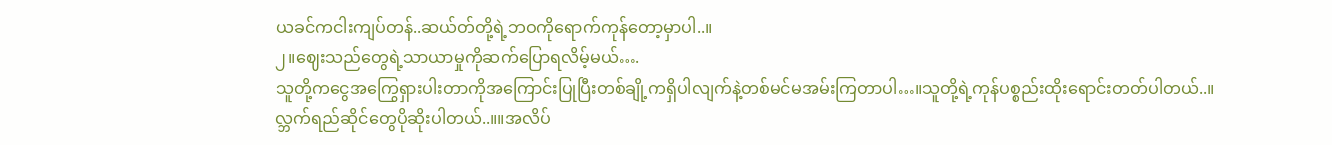ယခင်ကငါးကျပ်တန်..ဆယ်တ်တို့ရဲ့ဘဝကိုရောက်ကုန်တော့မှာပါ..။
၂။ဈေးသည်တွေရဲ့သာယာမှုကိုဆက်ပြောရလိမ့်မယ်….
သူတို့ကငွေအကြွေရှားပါးတာကိုအကြောင်းပြုပြီးတစ်ချို့ကရှိပါလျက်နဲ့တစ်မင်မအမ်းကြတာပါ…။သူတို့ရဲ့ကုန်ပစ္စည်းထိုးရောင်းတတ်ပါတယ်..။
လ္ဘက်ရည်ဆိုင်တွေပိုဆိုးပါတယ်..။။အလိပ်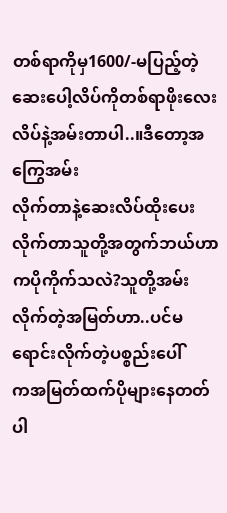တစ်ရာကိုမှ1600/-မပြည့်တဲ့ဆေးပေါ့လိပ်ကိုတစ်ရာဖိုးလေးလိပ်နဲ့အမ်းတာပါ..။ဒီတော့အကြွေအမ်း
လိုက်တာနဲ့ဆေးလိပ်ထိုးပေးလိုက်တာသူတို့အတွက်ဘယ်ဟာကပိုကိုက်သလဲ?သူတို့အမ်းလိုက်တဲ့အမြတ်ဟာ..ပင်မရောင်းလိုက်တဲ့ပစ္စည်းပေါ်
ကအမြတ်ထက်ပိုများနေတတ်ပါ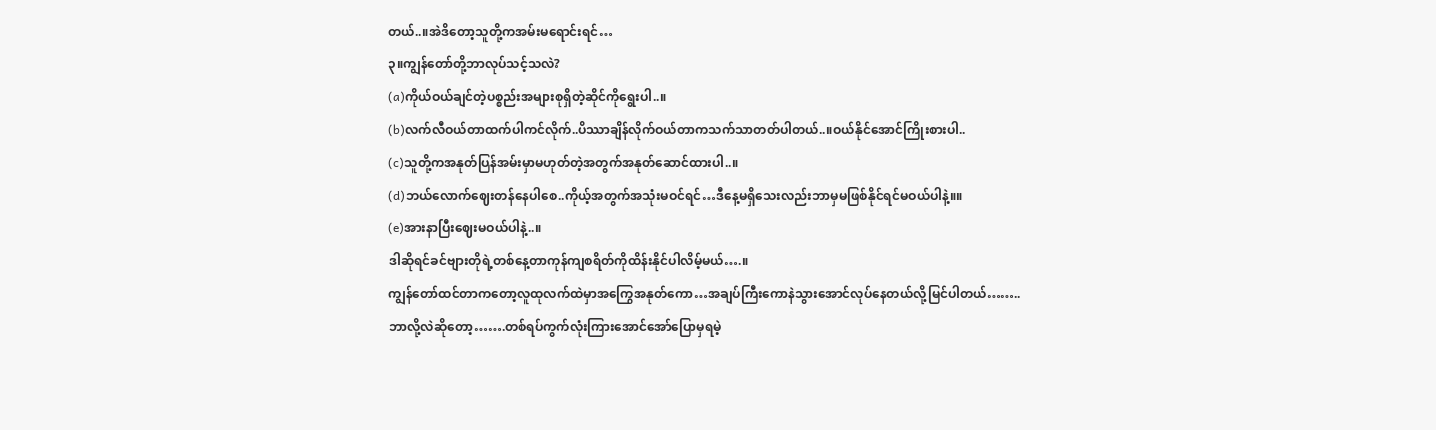တယ်..။အဲဒိတော့သူတို့ကအမ်းမရောင်းရင်…
၃။ကျွန်တော်တို့ဘာလုပ်သင့်သလဲ?
(a)ကိုယ်ဝယ်ချင်တဲ့ပစ္စည်းအများစုရှိတဲ့ဆိုင်ကိုရွေးပါ..။
(b)လက်လီဝယ်တာထက်ပါကင်လိုက်..ပိဿာချိန်လိုက်ဝယ်တာကသက်သာတတ်ပါတယ်..။ဝယ်နိုင်အောင်ကြိုးစားပါ..
(c)သူတို့ကအနုတ်ပြန်အမ်းမှာမဟုတ်တဲ့အတွက်အနုတ်ဆောင်ထားပါ..။
(d)ဘယ်လောက်ဈေးတန်နေပါစေ..ကိုယ့်အတွက်အသုံးမဝင်ရင်…ဒီနေ့မရှိသေးလည်းဘာမှမဖြစ်နိုင်ရင်မဝယ်ပါနဲ့။။
(e)အားနာပြီးဈေးမဝယ်ပါနဲ့..။
ဒါဆိုရင်ခင်ဗျားတိုရဲ့တစ်နေ့တာကုန်ကျစရိတ်ကိုထိန်းနိုင်ပါလိမ့်မယ်….။
ကျွန်တော်ထင်တာကတော့လူထုလက်ထဲမှာအကြွေအနုတ်ကော…အချပ်ကြီးကောနဲသွားအောင်လုပ်နေတယ်လို့မြင်ပါတယ်……..
ဘာလို့လဲဆိုတော့…….တစ်ရပ်ကွက်လုံးကြားအောင်အော်ပြောမှရမဲ့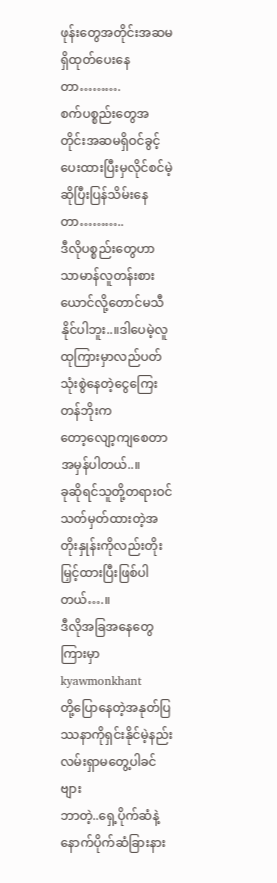ဖုန်းတွေအတိုင်းအဆမရှိထုတ်ပေးနေတာ……….
စက်ပစ္စည်းတွေအတိုင်းအဆမရှိဝင်ခွင့်ပေးထားပြီးမှလိုင်စင်မဲ့ဆိုပြီးပြန်သိမ်းနေတာ………..
ဒီလိုပစ္စည်းတွေဟာသာမာန်လူတန်းစားယောင်လို့တောင်မသီနိုင်ပါဘူး..။ဒါပေမဲ့လူထုကြားမှာလည်ပတ်သုံးစွဲနေတဲ့ငွေကြေးတန်ဘိုးက
တော့လျော့ကျစေတာအမှန်ပါတယ်..။
ခုဆိုရင်သူတို့တရားဝင်သတ်မှတ်ထားတဲ့အတိုးနှုန်းကိုလည်းတိုးမြှင့်ထားပြီးဖြစ်ပါတယ်….။
ဒီလိုအခြအနေတွေကြားမှာ
kyawmonkhant
တို့ပြောနေတဲ့အနုတ်ပြဿနာကိုရှင်းနိုင်မဲ့နည်းလမ်းရှာမတွေ့ပါခင်ဗျား
ဘာတဲ့..ရှေ့ပိုက်ဆံနဲ့နောက်ပိုက်ဆံခြားနား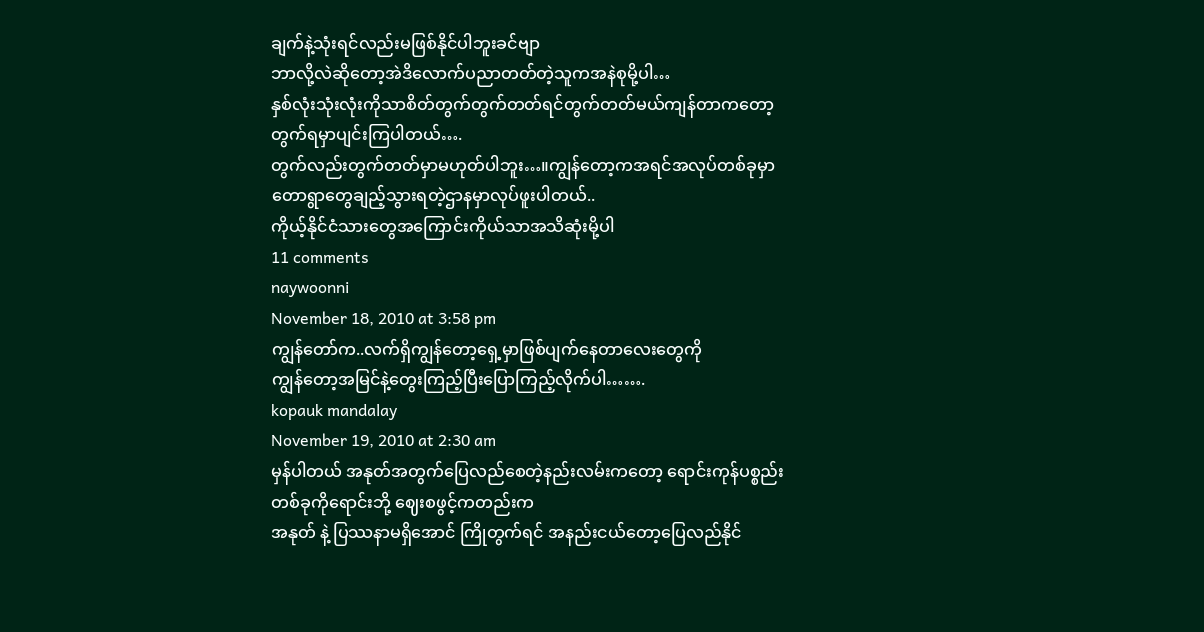ချက်နဲ့သုံးရင်လည်းမဖြစ်နိုင်ပါဘူးခင်ဗျာ
ဘာလို့လဲဆိုတော့အဲဒိလောက်ပညာတတ်တဲ့သူကအနဲစုမို့ပါ…
နှစ်လုံးသုံးလုံးကိုသာစိတ်တွက်တွက်တတ်ရင်တွက်တတ်မယ်ကျန်တာကတော့တွက်ရမှာပျင်းကြပါတယ်….
တွက်လည်းတွက်တတ်မှာမဟုတ်ပါဘူး…။ကျွန်တော့ကအရင်အလုပ်တစ်ခုမှာတောရွာတွေချည့်သွားရတဲ့ဌာနမှာလုပ်ဖူးပါတယ်..
ကိုယ့်နိုင်ငံသားတွေအကြောင်းကိုယ်သာအသိဆုံးမို့ပါ
11 comments
naywoonni
November 18, 2010 at 3:58 pm
ကျွန်တော်က..လက်ရှိကျွန်တော့ရှေ့မှာဖြစ်ပျက်နေတာလေးတွေကို
ကျွန်တော့အမြင်နဲ့တွေးကြည့်ပြီးပြောကြည့်လိုက်ပါ…….
kopauk mandalay
November 19, 2010 at 2:30 am
မှန်ပါတယ် အနုတ်အတွက်ပြေလည်စေတဲ့နည်းလမ်းကတော့ ရောင်းကုန်ပစ္စည်းတစ်ခုကိုရောင်းဘို့ ဈေးစဖွင့်ကတည်းက
အနုတ် နဲ့ ပြဿနာမရှိအောင် ကြိုတွက်ရင် အနည်းငယ်တော့ပြေလည်နိုင်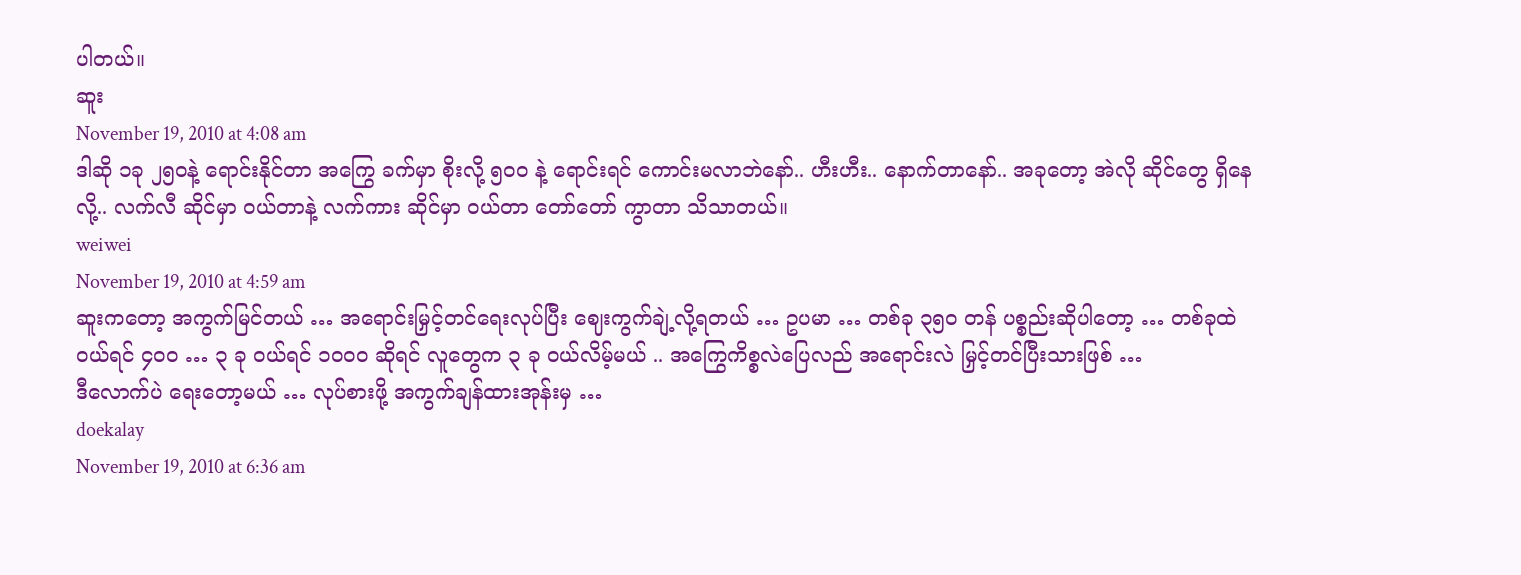ပါတယ်။
ဆူး
November 19, 2010 at 4:08 am
ဒါဆို ၁ခု ၂၅ဝနဲ့ ရောင်းနိုင်တာ အကြွေ ခက်မှာ စိုးလို့ ၅၀ဝ နဲ့ ရောင်းရင် ကောင်းမလာဘဲနော်.. ဟီးဟီး.. နောက်တာနော်.. အခုတော့ အဲလို ဆိုင်တွေ ရှိနေလို့.. လက်လီ ဆိုင်မှာ ဝယ်တာနဲ့ လက်ကား ဆိုင်မှာ ဝယ်တာ တော်တော် ကွာတာ သိသာတယ်။
weiwei
November 19, 2010 at 4:59 am
ဆူးကတော့ အကွက်မြင်တယ် … အရောင်းမြှင့်တင်ရေးလုပ်ပြီး ဈေးကွက်ချဲ့လို့ရတယ် … ဥပမာ … တစ်ခု ၃၅ဝ တန် ပစ္စည်းဆိုပါတော့ … တစ်ခုထဲဝယ်ရင် ၄၀ဝ … ၃ ခု ဝယ်ရင် ၁၀၀ဝ ဆိုရင် လူတွေက ၃ ခု ဝယ်လိမ့်မယ် .. အကြွေကိစ္စလဲပြေလည် အရောင်းလဲ မြှင့်တင်ပြီးသားဖြစ် …
ဒီလောက်ပဲ ရေးတော့မယ် … လုပ်စားဖို့ အကွက်ချန်ထားအုန်းမှ …
doekalay
November 19, 2010 at 6:36 am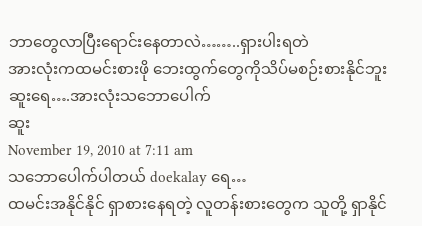ဘာတွေလာပြီးရောင်းနေတာလဲ……..ရှားပါးရတဲ
အားလုံးကထမင်းစားဖို ဘေးထွက်တွေကိုသိပ်မစဉ်းစားနိုင်ဘူး
ဆူးရေ….အားလုံးသဘောပေါက်
ဆူး
November 19, 2010 at 7:11 am
သဘောပေါက်ပါတယ် doekalay ရေ…
ထမင်းအနိုင်နိုင် ရှာစားနေရတဲ့ လူတန်းစားတွေက သူတို့ ရှာနိုင်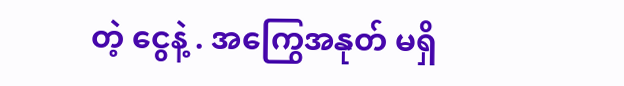တဲ့ ငွေနဲ့ . အကြွေအနုတ် မရှိ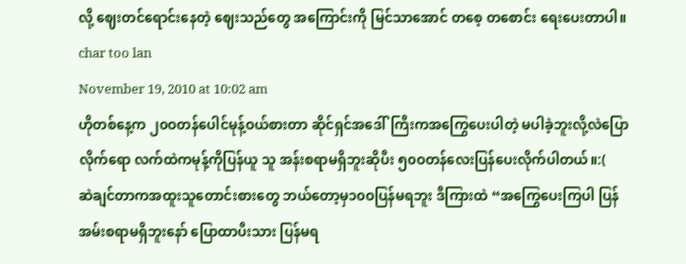လို့ ဈေးတင်ရောင်းနေတဲ့ ဈေးသည်တွေ အကြောင်းကို မြင်သာအောင် တစေ့ တစောင်း ရေးပေးတာပါ။
char too lan
November 19, 2010 at 10:02 am
ဟိုတစ်နေ့က ၂၀ဝတန်ပေါင်မုန့်ဝယ်စားတာ ဆိုင်ရှင်အဒေါ်ကြီးကအကြွေပေးပါတဲ့ မပါခဲ့ဘူးလို့လဲပြောလိုက်ရော လက်ထဲကမုန့်ကိုပြန်ယူ သူ အန်းစရာမရှိဘူးဆိုပီး ၅၀ဝတန်လေးပြန်ပေးလိုက်ပါတယ်။:(
ဆဲချင်တာကအထူးသူတောင်းစားတွေ ဘယ်တော့မှ၁၀ဝပြန်မရဘူး ဒီကြားထဲ “အကြွေပေးကြပါ ပြန်အမ်းစရာမရှိဘူးနော် ပြောထာပီးသား ပြန်မရ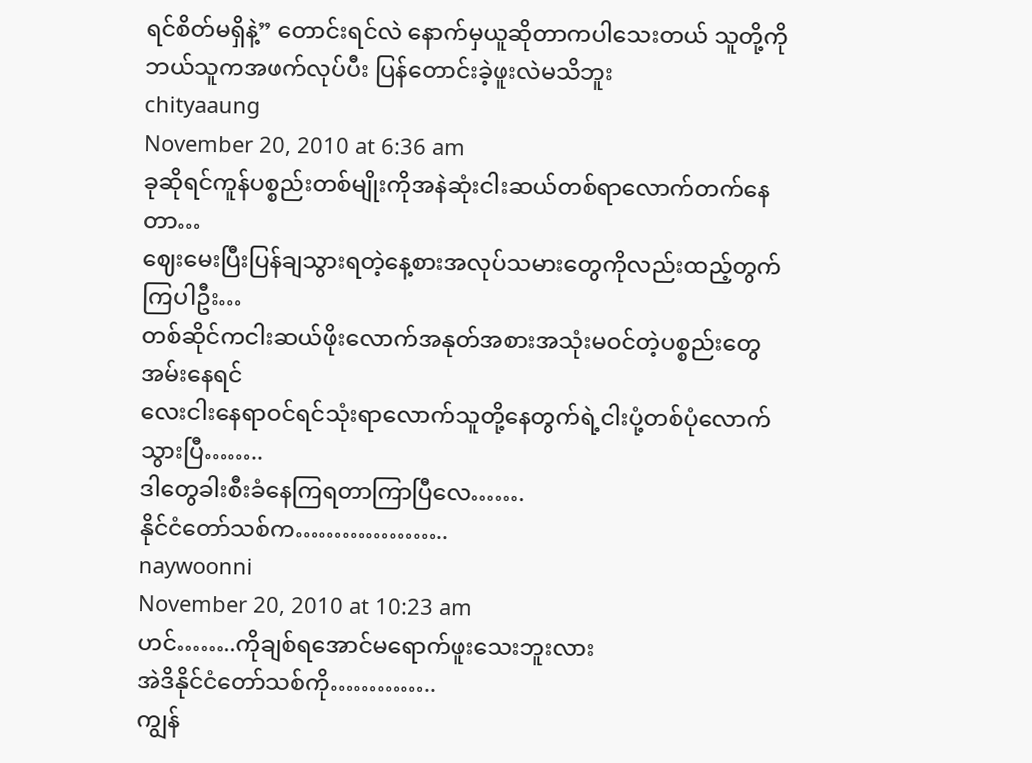ရင်စိတ်မရှိနဲ့” တောင်းရင်လဲ နောက်မှယူဆိုတာကပါသေးတယ် သူတို့ကိုဘယ်သူကအဖက်လုပ်ပီး ပြန်တောင်းခဲ့ဖူးလဲမသိဘူး
chityaaung
November 20, 2010 at 6:36 am
ခုဆိုရင်ကူန်ပစ္စည်းတစ်မျိုးကိုအနဲဆုံးငါးဆယ်တစ်ရာလောက်တက်နေတာ…
ဈေးမေးပြီးပြန်ချသွားရတဲ့နေ့စားအလုပ်သမားတွေကိုလည်းထည့်တွက်ကြပါဦး…
တစ်ဆိုင်ကငါးဆယ်ဖိုးလောက်အနုတ်အစားအသုံးမဝင်တဲ့ပစ္စည်းတွေအမ်းနေရင်
လေးငါးနေရာဝင်ရင်သုံးရာလောက်သူတို့နေတွက်ရဲ့ငါးပုံ့တစ်ပုံလောက်သွားပြီ……..
ဒါတွေခါးစီးခံနေကြရတာကြာပြီလေ…….
နိုင်ငံတော်သစ်က………………..
naywoonni
November 20, 2010 at 10:23 am
ဟင်……..ကိုချစ်ရအောင်မရောက်ဖူးသေးဘူးလား
အဲဒိနိုင်ငံတော်သစ်ကို…………..
ကျွန်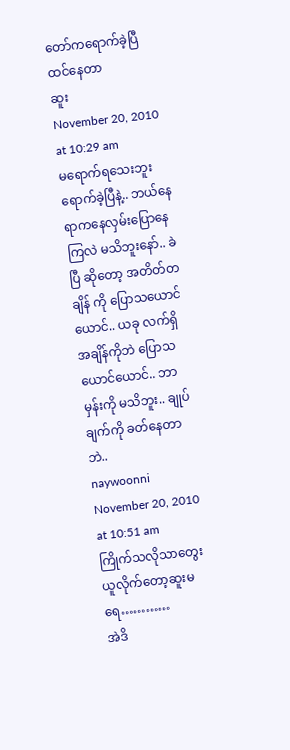တော်ကရောက်ခဲ့ပြီထင်နေတာ
ဆူး
November 20, 2010 at 10:29 am
မရောက်ရသေးဘူး ရောက်ခဲ့ပြီနဲ့.. ဘယ်နေရာကနေလှမ်းပြောနေကြလဲ မသိဘူးနော်.. ခဲပြီ ဆိုတော့ အတိတ်တချိန် ကို ပြောသယောင်ယောင်.. ယခု လက်ရှိ အချိန်ကိုဘဲ ပြောသယောင်ယောင်.. ဘာမှန်းကို မသိဘူး.. ချုပ်ချက်ကို ခတ်နေတာဘဲ..
naywoonni
November 20, 2010 at 10:51 am
ကြိုက်သလိုသာတွေးယူလိုက်တော့ဆူးမရေ…………
အဲဒိ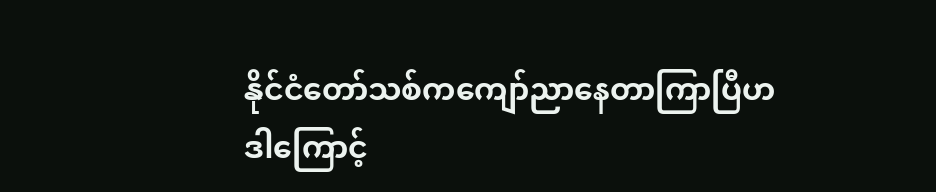နိုင်ငံတော်သစ်ကကျော်ညာနေတာကြာပြီဟ
ဒါကြောင့်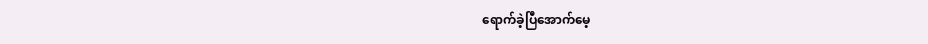ရောက်ခဲ့ပြီအောက်မေ့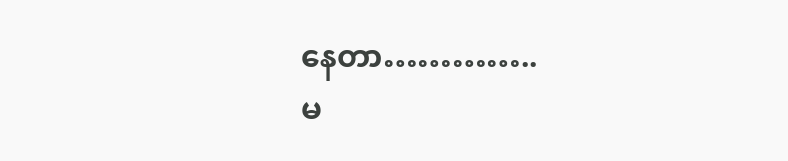နေတာ…………..
မ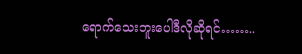ရောက်သေးဘူးပေါဒီလိုဆိုရင်……..